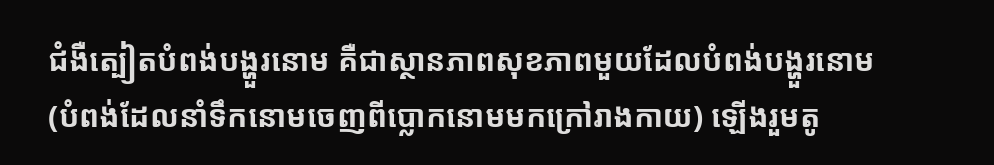ជំងឺត្បៀតបំពង់បង្ហួរនោម គឺជាស្ថានភាពសុខភាពមួយដែលបំពង់បង្ហួរនោម (បំពង់ដែលនាំទឹកនោមចេញពីប្លោកនោមមកក្រៅរាងកាយ) ឡើងរួមតូ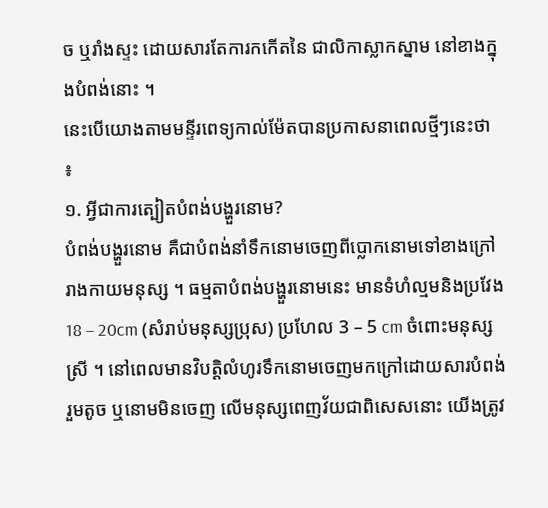ច ឬរាំងស្ទះ ដោយសារតែការកកើតនៃ ជាលិកាស្លាកស្នាម នៅខាងក្នុងបំពង់នោះ ។
នេះបើយោងតាមមន្ទីរពេទ្យកាល់ម៉ែតបានប្រកាសនាពេលថ្មីៗនេះថា ៖
១. អ្វីជាការត្បៀតបំពង់បង្ហួរនោម?
បំពង់បង្ហួរនោម គឺជាបំពង់នាំទឹកនោមចេញពីប្លោកនោមទៅខាងក្រៅរាងកាយមនុស្ស ។ ធម្មតាបំពង់បង្ហួរនោមនេះ មានទំហំល្មមនិងប្រវែង 18 – 20cm (សំរាប់មនុស្សប្រុស) ប្រហែល 3 – 5 cm ចំពោះមនុស្សស្រី ។ នៅពេលមានវិបត្តិលំហូរទឹកនោមចេញមកក្រៅដោយសារបំពង់រួមតូច ឬនោមមិនចេញ លើមនុស្សពេញវ័យជាពិសេសនោះ យើងត្រូវ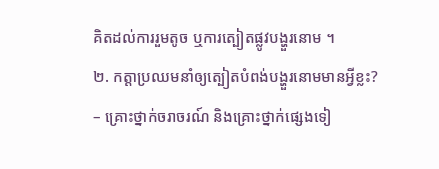គិតដល់ការរួមតូច ឬការត្បៀតផ្លូវបង្ហួរនោម ។
២. កត្តាប្រឈមនាំឲ្យត្បៀតបំពង់បង្ហួរនោមមានអ្វីខ្លះ?
– គ្រោះថ្នាក់ចរាចរណ៍ និងគ្រោះថ្នាក់ផ្សេងទៀ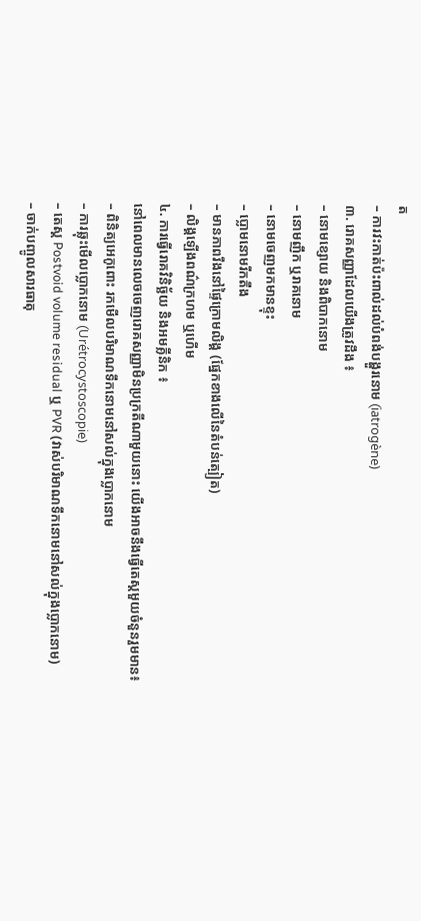ត
– ការវះកាត់ប៉ះពាល់ដល់បំពង់បង្ហួរនោម (iatrogène)
៣. រោគសញ្ញាដែលយើងត្រូវដឹង ៖
– នោមខ្សោយ និងពិបាកនោម
– នោមញឹក ឬរាគនោម
– នោមចេញមកមានខ្ទុះ
– ប្លោមនោមរីកតឹង
– មានភាពរឹងនៅផ្ទៃក្រោមលិង្គ (ផ្នែកខាងលើនៃតំបន់ត្បៀត)
– លិង្គឡើងពណ៌ក្រហម ឬហើម
៤. ការធ្វើរោគវិនិច្ឆ័យ និងអមគ្លីនិក ៖
នៅពេលមានលេចចេញរោគសញ្ញាមិនប្រក្រតីណាមួយនោះ យើងអាចនឹងធ្វើតេស្តមួយចំនួនរួមមាន៖
– ពិនិត្យអេកូពោះ រកមើលបរិមាណទឹកនោមនៅសល់ក្នុងប្លោកនោម
– ការឆ្លុះមើលប្លោកនោម (Urétrocystoscopie)
– តេស្ត Postvoid volume residual ឬ PVR (វាស់បរិមាណទឹកនោមនៅសល់ក្នុងប្លោកនោម)
– ចាក់បញ្ចូលសារធាតុ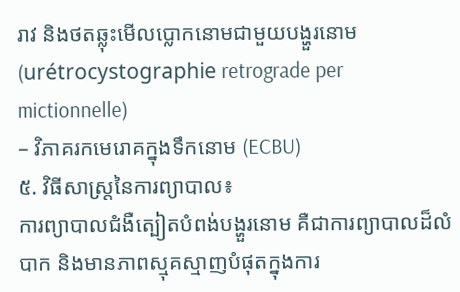រាវ និងថតឆ្លុះមើលប្លោកនោមជាមួយបង្ហួរនោម (urétrocystographie retrograde per mictionnelle)
– វិភាគរកមេរោគក្នុងទឹកនោម (ECBU)
៥. វិធីសាស្ត្រនៃការព្យាបាល៖
ការព្យាបាលជំងឺត្បៀតបំពង់បង្ហួរនោម គឺជាការព្យាបាលដ៏លំបាក និងមានភាពស្មុគស្មាញបំផុតក្នុងការ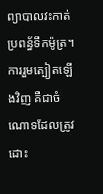ព្យាបាលវះកាត់ប្រពន្ធ័ទឹកម៉ូត្រ។ ការរួមត្បៀតឡើងវិញ គឺជាចំណោទដែលត្រូវដោះ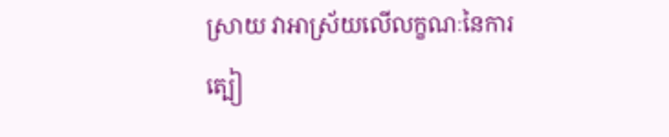ស្រាយ វាអាស្រ័យលើលក្ខណៈនៃការត្បៀ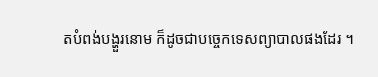តបំពង់បង្ហួរនោម ក៏ដូចជាបច្ចេកទេសព្យាបាលផងដែរ ។